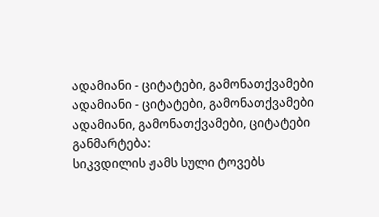ადამიანი - ციტატები, გამონათქვამები
ადამიანი - ციტატები, გამონათქვამები ადამიანი, გამონათქვამები, ციტატები
განმარტება:
სიკვდილის ჟამს სული ტოვებს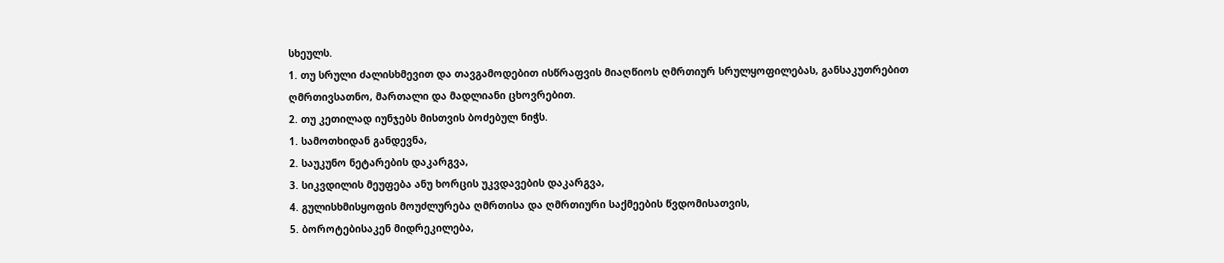სხეულს.
1. თუ სრული ძალისხმევით და თავგამოდებით ისწრაფვის მიაღწიოს ღმრთიურ სრულყოფილებას, განსაკუთრებით ღმრთივსათნო, მართალი და მადლიანი ცხოვრებით.
2. თუ კეთილად იუნჯებს მისთვის ბოძებულ ნიჭს.
1. სამოთხიდან განდევნა,
2. საუკუნო ნეტარების დაკარგვა,
3. სიკვდილის მეუფება ანუ ხორცის უკვდავების დაკარგვა,
4. გულისხმისყოფის მოუძლურება ღმრთისა და ღმრთიური საქმეების წვდომისათვის,
5. ბოროტებისაკენ მიდრეკილება,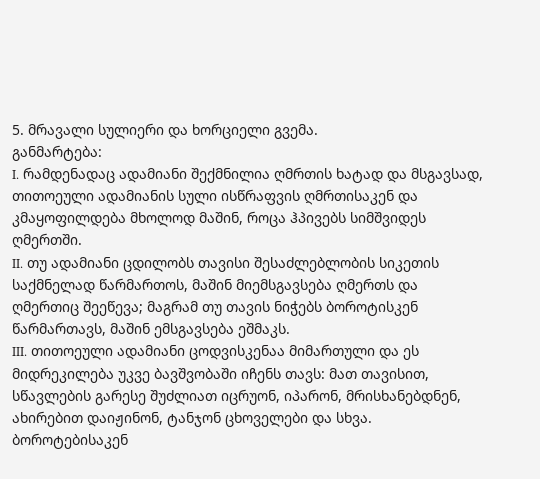5. მრავალი სულიერი და ხორციელი გვემა.
განმარტება:
I. რამდენადაც ადამიანი შექმნილია ღმრთის ხატად და მსგავსად, თითოეული ადამიანის სული ისწრაფვის ღმრთისაკენ და კმაყოფილდება მხოლოდ მაშინ, როცა ჰპივებს სიმშვიდეს ღმერთში.
II. თუ ადამიანი ცდილობს თავისი შესაძლებლობის სიკეთის საქმნელად წარმართოს, მაშინ მიემსგავსება ღმერთს და ღმერთიც შეეწევა; მაგრამ თუ თავის ნიჭებს ბოროტისკენ წარმართავს, მაშინ ემსგავსება ეშმაკს.
III. თითოეული ადამიანი ცოდვისკენაა მიმართული და ეს მიდრეკილება უკვე ბავშვობაში იჩენს თავს: მათ თავისით, სწავლების გარესე შუძლიათ იცრუონ, იპარონ, მრისხანებდნენ, ახირებით დაიჟინონ, ტანჯონ ცხოველები და სხვა. ბოროტებისაკენ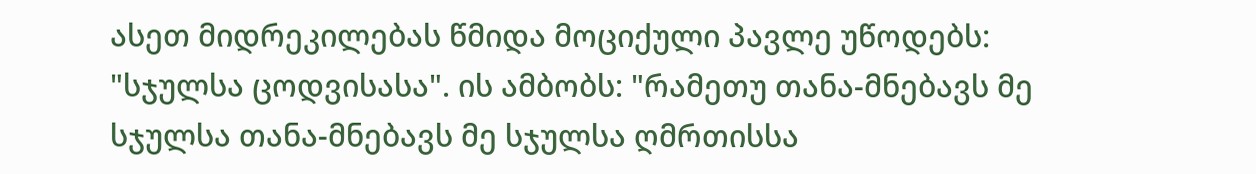ასეთ მიდრეკილებას წმიდა მოციქული პავლე უწოდებს: "სჯულსა ცოდვისასა". ის ამბობს: "რამეთუ თანა-მნებავს მე სჯულსა თანა-მნებავს მე სჯულსა ღმრთისსა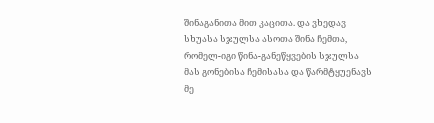შინაგანითა მით კაცითა. და ვხედავ სხუასა სჯულსა ასოთა შინა ჩემთა, რომელ-იგი წინა-განეწყვების სჯულსა მას გონებისა ჩემისასა და წარმტყუენავს მე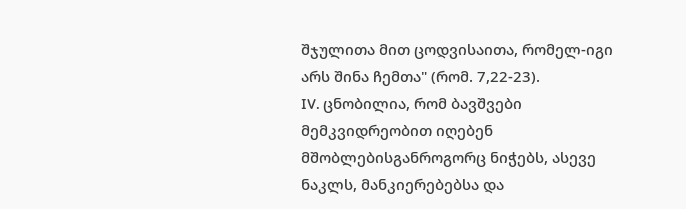შჯულითა მით ცოდვისაითა, რომელ-იგი არს შინა ჩემთა" (რომ. 7,22-23).
IV. ცნობილია, რომ ბავშვები მემკვიდრეობით იღებენ მშობლებისგანროგორც ნიჭებს, ასევე ნაკლს, მანკიერებებსა და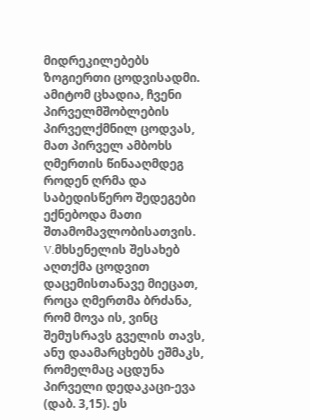მიდრეკილებებს ზოგიერთი ცოდვისადმი. ამიტომ ცხადია, ჩვენი პირველმშობლების პირველქმნილ ცოდვას, მათ პირველ ამბოხს ღმერთის წინააღმდეგ როდენ ღრმა და საბედისწერო შედეგები ექნებოდა მათი შთამომავლობისათვის.
V.მხსენელის შესახებ აღთქმა ცოდვით დაცემისთანავე მიეცათ, როცა ღმერთმა ბრძანა, რომ მოვა ის, ვინც შემუსრავს გველის თავს, ანუ დაამარცხებს ეშმაკს, რომელმაც აცდუნა პირველი დედაკაცი-ევა (დაბ. 3,15). ეს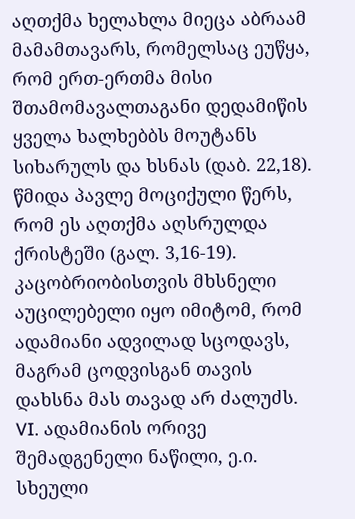აღთქმა ხელახლა მიეცა აბრაამ მამამთავარს, რომელსაც ეუწყა, რომ ერთ-ერთმა მისი შთამომავალთაგანი დედამიწის ყველა ხალხებბს მოუტანს სიხარულს და ხსნას (დაბ. 22,18). წმიდა პავლე მოციქული წერს, რომ ეს აღთქმა აღსრულდა ქრისტეში (გალ. 3,16-19). კაცობრიობისთვის მხსნელი აუცილებელი იყო იმიტომ, რომ ადამიანი ადვილად სცოდავს, მაგრამ ცოდვისგან თავის დახსნა მას თავად არ ძალუძს.
VI. ადამიანის ორივე შემადგენელი ნაწილი, ე.ი. სხეული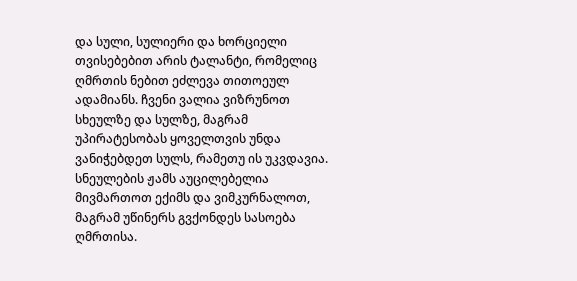და სული, სულიერი და ხორციელი თვისებებით არის ტალანტი, რომელიც ღმრთის ნებით ეძლევა თითოეულ ადამიანს. ჩვენი ვალია ვიზრუნოთ სხეულზე და სულზე, მაგრამ უპირატესობას ყოველთვის უნდა ვანიჭებდეთ სულს, რამეთუ ის უკვდავია. სნეულების ჟამს აუცილებელია მივმართოთ ექიმს და ვიმკურნალოთ, მაგრამ უწინერს გვქონდეს სასოება ღმრთისა.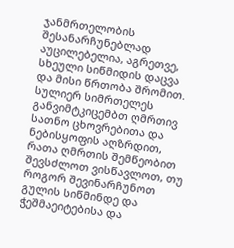ჯანმრთელობის შესანარჩუნებლად აუცილებელია, აგრეთვე, სხეული სიწმიდის დაცვა და მისი წრთობა შრომით. სულიერ სიმრთელეს განვიმტკიცემბთ ღმრთივ სათნო ცხოვრებითა და ნებისყოფის აღზრდით, რათა ღმრთის შემწეობით შევსძლოთ ვისწავლოთ, თუ როგორ შევინარჩუნოთ გულის სიწმინდე და ჭეშმაეიტებისა და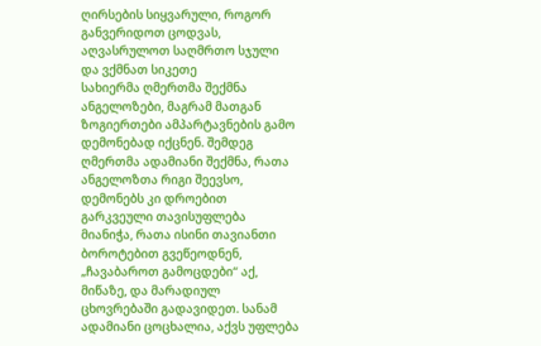ღირსების სიყვარული, როგორ განვერიდოთ ცოდვას, აღვასრულოთ საღმრთო სჯული და ვქმნათ სიკეთე
სახიერმა ღმერთმა შექმნა ანგელოზები, მაგრამ მათგან ზოგიერთები ამპარტავნების გამო დემონებად იქცნენ. შემდეგ ღმერთმა ადამიანი შექმნა, რათა ანგელოზთა რიგი შეევსო, დემონებს კი დროებით გარკვეული თავისუფლება მიანიჭა, რათა ისინი თავიანთი ბოროტებით გვეწეოდნენ, „ჩავაბაროთ გამოცდები“ აქ, მიწაზე, და მარადიულ ცხოვრებაში გადავიდეთ. სანამ ადამიანი ცოცხალია, აქვს უფლება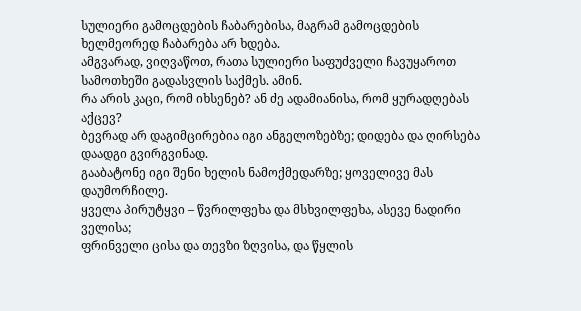სულიერი გამოცდების ჩაბარებისა, მაგრამ გამოცდების ხელმეორედ ჩაბარება არ ხდება.
ამგვარად, ვიღვაწოთ, რათა სულიერი საფუძველი ჩავუყაროთ სამოთხეში გადასვლის საქმეს. ამინ.
რა არის კაცი, რომ იხსენებ? ან ძე ადამიანისა, რომ ყურადღებას აქცევ?
ბევრად არ დაგიმცირებია იგი ანგელოზებზე; დიდება და ღირსება დაადგი გვირგვინად.
გააბატონე იგი შენი ხელის ნამოქმედარზე; ყოველივე მას დაუმორჩილე.
ყველა პირუტყვი – წვრილფეხა და მსხვილფეხა, ასევე ნადირი ველისა;
ფრინველი ცისა და თევზი ზღვისა, და წყლის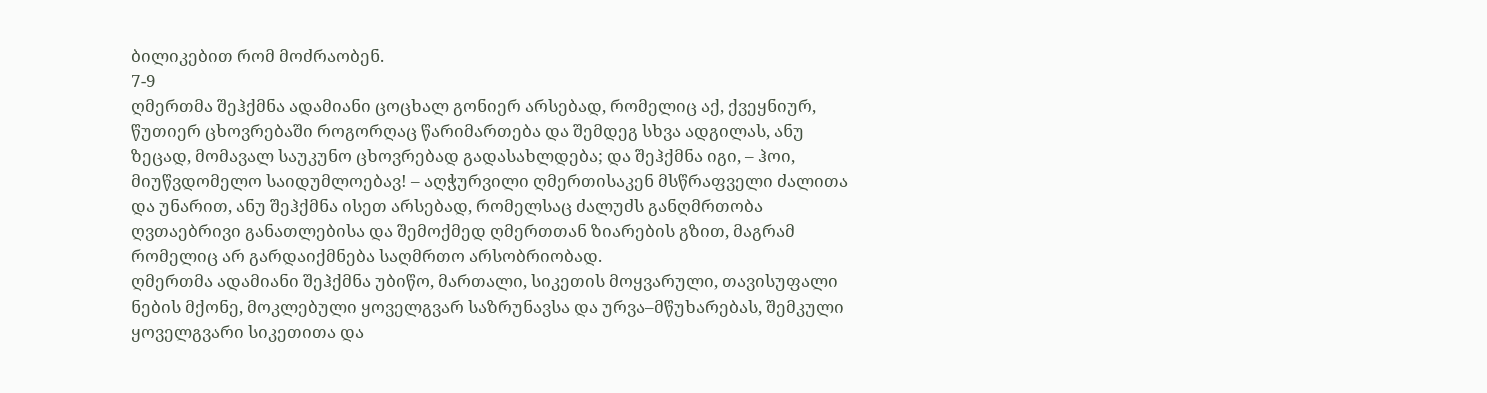ბილიკებით რომ მოძრაობენ.
7-9
ღმერთმა შეჰქმნა ადამიანი ცოცხალ გონიერ არსებად, რომელიც აქ, ქვეყნიურ, წუთიერ ცხოვრებაში როგორღაც წარიმართება და შემდეგ სხვა ადგილას, ანუ ზეცად, მომავალ საუკუნო ცხოვრებად გადასახლდება; და შეჰქმნა იგი, – ჰოი, მიუწვდომელო საიდუმლოებავ! – აღჭურვილი ღმერთისაკენ მსწრაფველი ძალითა და უნარით, ანუ შეჰქმნა ისეთ არსებად, რომელსაც ძალუძს განღმრთობა ღვთაებრივი განათლებისა და შემოქმედ ღმერთთან ზიარების გზით, მაგრამ რომელიც არ გარდაიქმნება საღმრთო არსობრიობად.
ღმერთმა ადამიანი შეჰქმნა უბიწო, მართალი, სიკეთის მოყვარული, თავისუფალი ნების მქონე, მოკლებული ყოველგვარ საზრუნავსა და ურვა–მწუხარებას, შემკული ყოველგვარი სიკეთითა და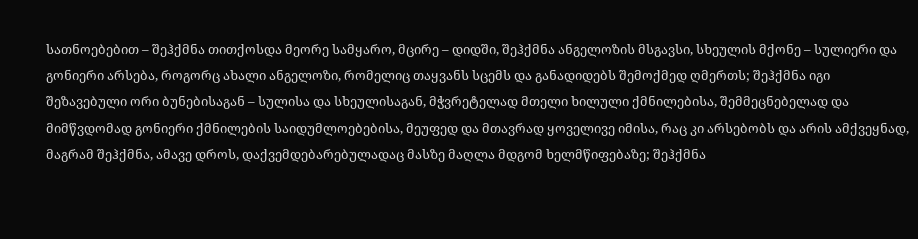სათნოებებით – შეჰქმნა თითქოსდა მეორე სამყარო, მცირე – დიდში, შეჰქმნა ანგელოზის მსგავსი, სხეულის მქონე – სულიერი და გონიერი არსება, როგორც ახალი ანგელოზი, რომელიც თაყვანს სცემს და განადიდებს შემოქმედ ღმერთს; შეჰქმნა იგი შეზავებული ორი ბუნებისაგან – სულისა და სხეულისაგან, მჭვრეტელად მთელი ხილული ქმნილებისა, შემმეცნებელად და მიმწვდომად გონიერი ქმნილების საიდუმლოებებისა, მეუფედ და მთავრად ყოველივე იმისა, რაც კი არსებობს და არის ამქვეყნად, მაგრამ შეჰქმნა, ამავე დროს, დაქვემდებარებულადაც მასზე მაღლა მდგომ ხელმწიფებაზე; შეჰქმნა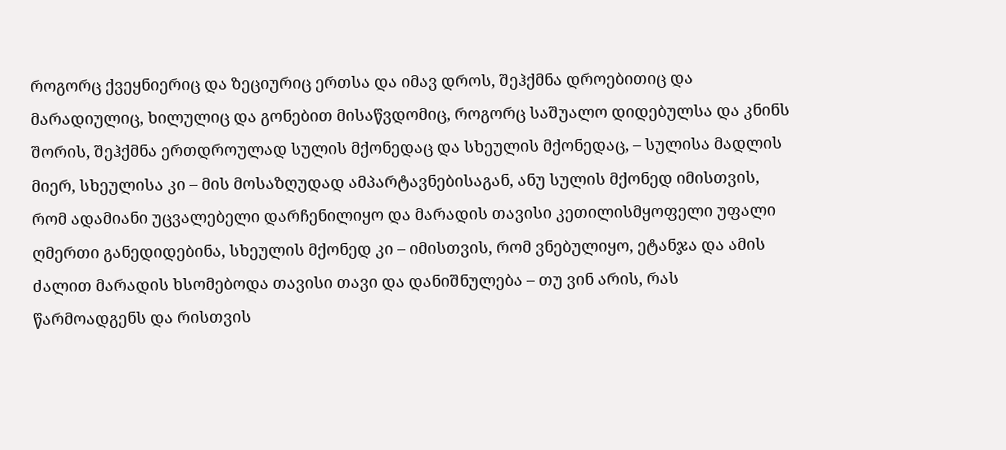როგორც ქვეყნიერიც და ზეციურიც ერთსა და იმავ დროს, შეჰქმნა დროებითიც და მარადიულიც, ხილულიც და გონებით მისაწვდომიც, როგორც საშუალო დიდებულსა და კნინს შორის, შეჰქმნა ერთდროულად სულის მქონედაც და სხეულის მქონედაც, – სულისა მადლის მიერ, სხეულისა კი – მის მოსაზღუდად ამპარტავნებისაგან, ანუ სულის მქონედ იმისთვის, რომ ადამიანი უცვალებელი დარჩენილიყო და მარადის თავისი კეთილისმყოფელი უფალი ღმერთი განედიდებინა, სხეულის მქონედ კი – იმისთვის, რომ ვნებულიყო, ეტანჯა და ამის ძალით მარადის ხსომებოდა თავისი თავი და დანიშნულება – თუ ვინ არის, რას წარმოადგენს და რისთვის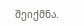შეიქმნა.